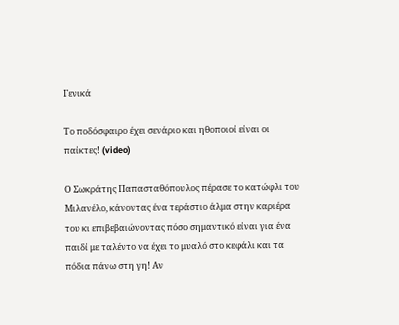Γενικά

Το ποδόσφαιρο έχει σενάριο και ηθοποιοί είναι οι παίκτες! (video)

Ο Σωκράτης Παπασταθόπουλος πέρασε το κατώφλι του Μιλανέλο, κάνοντας ένα τεράστιο άλμα στην καριέρα του κι επιβεβαιώνοντας πόσο σημαντικό είναι για ένα παιδί με ταλέντο να έχει το μυαλό στο κεφάλι και τα πόδια πάνω στη γη! Αν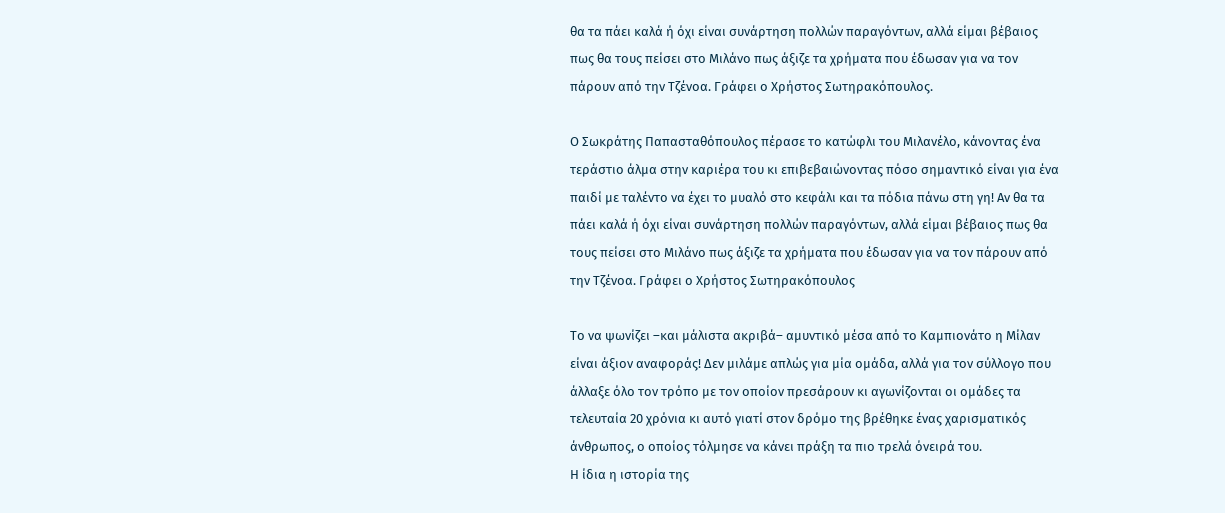θα τα πάει καλά ή όχι είναι συνάρτηση πολλών παραγόντων, αλλά είμαι βέβαιος πως θα τους πείσει στο Μιλάνο πως άξιζε τα χρήματα που έδωσαν για να τον πάρουν από την Τζένοα. Γράφει ο Χρήστος Σωτηρακόπουλος.

Ο Σωκράτης Παπασταθόπουλος πέρασε το κατώφλι του Μιλανέλο, κάνοντας ένα τεράστιο άλμα στην καριέρα του κι επιβεβαιώνοντας πόσο σημαντικό είναι για ένα παιδί με ταλέντο να έχει το μυαλό στο κεφάλι και τα πόδια πάνω στη γη! Αν θα τα πάει καλά ή όχι είναι συνάρτηση πολλών παραγόντων, αλλά είμαι βέβαιος πως θα τους πείσει στο Μιλάνο πως άξιζε τα χρήματα που έδωσαν για να τον πάρουν από την Τζένοα. Γράφει ο Χρήστος Σωτηρακόπουλος

Το να ψωνίζει –και μάλιστα ακριβά– αμυντικό μέσα από το Καμπιονάτο η Μίλαν είναι άξιον αναφοράς! Δεν μιλάμε απλώς για μία ομάδα, αλλά για τον σύλλογο που άλλαξε όλο τον τρόπο με τον οποίον πρεσάρουν κι αγωνίζονται οι ομάδες τα τελευταία 20 χρόνια κι αυτό γιατί στον δρόμο της βρέθηκε ένας χαρισματικός άνθρωπος, ο οποίος τόλμησε να κάνει πράξη τα πιο τρελά όνειρά του.
Η ίδια η ιστορία της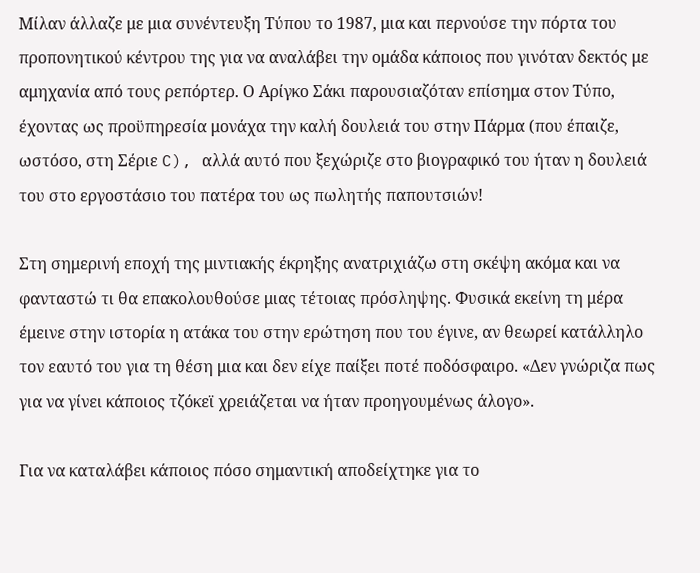Μίλαν άλλαζε με μια συνέντευξη Τύπου το 1987, μια και περνούσε την πόρτα του προπονητικού κέντρου της για να αναλάβει την ομάδα κάποιος που γινόταν δεκτός με αμηχανία από τους ρεπόρτερ. Ο Αρίγκο Σάκι παρουσιαζόταν επίσημα στον Τύπο, έχοντας ως προϋπηρεσία μονάχα την καλή δουλειά του στην Πάρμα (που έπαιζε, ωστόσο, στη Σέριε C), αλλά αυτό που ξεχώριζε στο βιογραφικό του ήταν η δουλειά του στο εργοστάσιο του πατέρα του ως πωλητής παπουτσιών!

Στη σημερινή εποχή της μιντιακής έκρηξης ανατριχιάζω στη σκέψη ακόμα και να φανταστώ τι θα επακολουθούσε μιας τέτοιας πρόσληψης. Φυσικά εκείνη τη μέρα έμεινε στην ιστορία η ατάκα του στην ερώτηση που του έγινε, αν θεωρεί κατάλληλο τον εαυτό του για τη θέση μια και δεν είχε παίξει ποτέ ποδόσφαιρο. «Δεν γνώριζα πως για να γίνει κάποιος τζόκεϊ χρειάζεται να ήταν προηγουμένως άλογο».

Για να καταλάβει κάποιος πόσο σημαντική αποδείχτηκε για το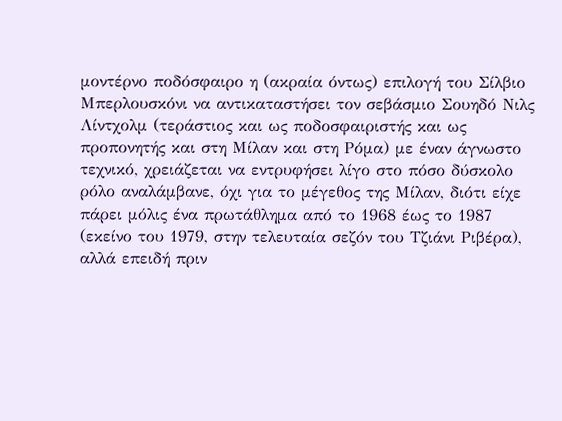μοντέρνο ποδόσφαιρο η (ακραία όντως) επιλογή του Σίλβιο Μπερλουσκόνι να αντικαταστήσει τον σεβάσμιο Σουηδό Νιλς Λίντχολμ (τεράστιος και ως ποδοσφαιριστής και ως προπονητής και στη Μίλαν και στη Ρόμα) με έναν άγνωστο τεχνικό, χρειάζεται να εντρυφήσει λίγο στο πόσο δύσκολο ρόλο αναλάμβανε, όχι για το μέγεθος της Μίλαν, διότι είχε πάρει μόλις ένα πρωτάθλημα από το 1968 έως το 1987 (εκείνο του 1979, στην τελευταία σεζόν του Τζιάνι Ριβέρα), αλλά επειδή πριν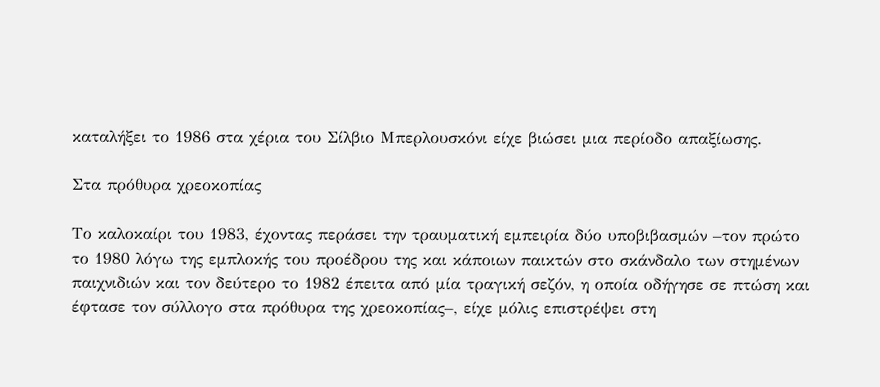καταλήξει το 1986 στα χέρια του Σίλβιο Μπερλουσκόνι είχε βιώσει μια περίοδο απαξίωσης.

Στα πρόθυρα χρεοκοπίας

Το καλοκαίρι του 1983, έχοντας περάσει την τραυματική εμπειρία δύο υποβιβασμών –τον πρώτο το 1980 λόγω της εμπλοκής του προέδρου της και κάποιων παικτών στο σκάνδαλο των στημένων παιχνιδιών και τον δεύτερο το 1982 έπειτα από μία τραγική σεζόν, η οποία οδήγησε σε πτώση και έφτασε τον σύλλογο στα πρόθυρα της χρεοκοπίας–, είχε μόλις επιστρέψει στη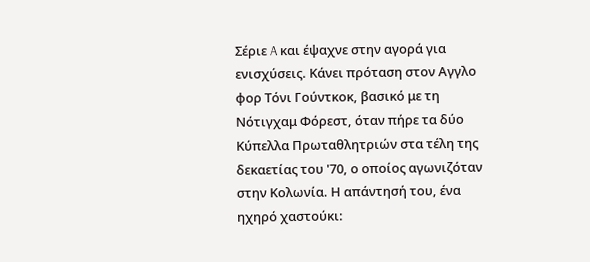Σέριε A και έψαχνε στην αγορά για ενισχύσεις. Κάνει πρόταση στον Αγγλο φορ Τόνι Γούντκοκ, βασικό με τη Νότιγχαμ Φόρεστ, όταν πήρε τα δύο Κύπελλα Πρωταθλητριών στα τέλη της δεκαετίας του '70, ο οποίος αγωνιζόταν στην Κολωνία. Η απάντησή του, ένα ηχηρό χαστούκι: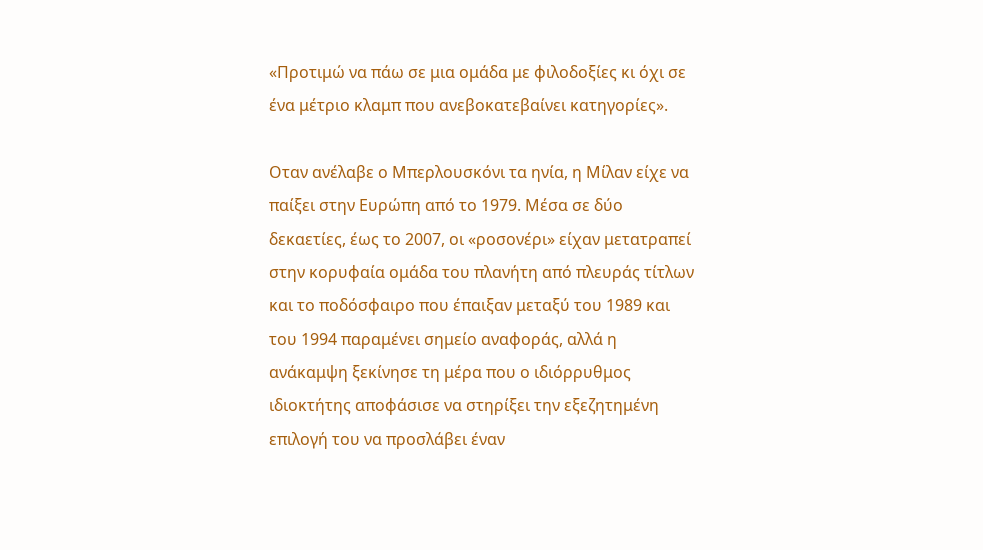«Προτιμώ να πάω σε μια ομάδα με φιλοδοξίες κι όχι σε ένα μέτριο κλαμπ που ανεβοκατεβαίνει κατηγορίες».

Οταν ανέλαβε ο Μπερλουσκόνι τα ηνία, η Μίλαν είχε να παίξει στην Ευρώπη από το 1979. Μέσα σε δύο δεκαετίες, έως το 2007, οι «ροσονέρι» είχαν μετατραπεί στην κορυφαία ομάδα του πλανήτη από πλευράς τίτλων και το ποδόσφαιρο που έπαιξαν μεταξύ του 1989 και του 1994 παραμένει σημείο αναφοράς, αλλά η ανάκαμψη ξεκίνησε τη μέρα που ο ιδιόρρυθμος ιδιοκτήτης αποφάσισε να στηρίξει την εξεζητημένη επιλογή του να προσλάβει έναν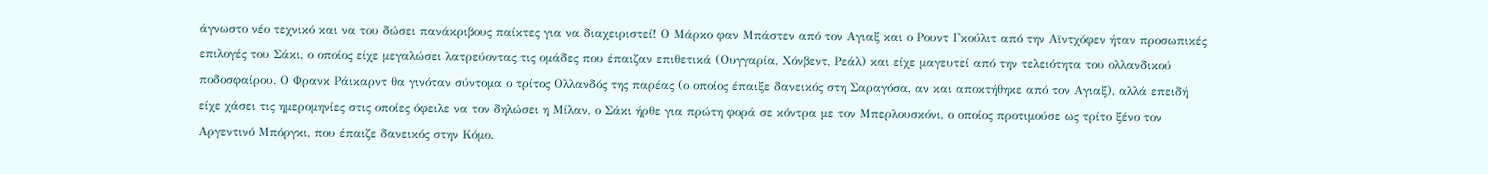άγνωστο νέο τεχνικό και να του δώσει πανάκριβους παίκτες για να διαχειριστεί! Ο Μάρκο φαν Μπάστεν από τον Αγιαξ και ο Ρουντ Γκούλιτ από την Αϊντχόφεν ήταν προσωπικές επιλογές του Σάκι, ο οποίος είχε μεγαλώσει λατρεύοντας τις ομάδες που έπαιζαν επιθετικά (Ουγγαρία, Χόνβεντ, Ρεάλ) και είχε μαγευτεί από την τελειότητα του ολλανδικού ποδοσφαίρου. Ο Φρανκ Ράικαρντ θα γινόταν σύντομα ο τρίτος Ολλανδός της παρέας (ο οποίος έπαιξε δανεικός στη Σαραγόσα, αν και αποκτήθηκε από τον Αγιαξ), αλλά επειδή είχε χάσει τις ημερομηνίες στις οποίες όφειλε να τον δηλώσει η Μίλαν, ο Σάκι ήρθε για πρώτη φορά σε κόντρα με τον Μπερλουσκόνι, ο οποίος προτιμούσε ως τρίτο ξένο τον Αργεντινό Μπόργκι, που έπαιζε δανεικός στην Κόμο.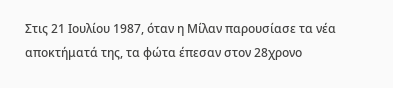Στις 21 Ιουλίου 1987, όταν η Μίλαν παρουσίασε τα νέα αποκτήματά της, τα φώτα έπεσαν στον 28χρονο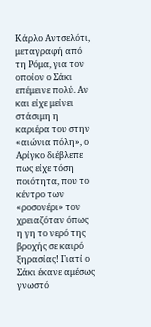Κάρλο Αντσελότι, μεταγραφή από τη Ρόμα, για τον οποίον ο Σάκι επέμεινε πολύ. Αν και είχε μείνει στάσιμη η καριέρα του στην «αιώνια πόλη», ο Αρίγκο διέβλεπε πως είχε τόση ποιότητα, που το κέντρο των «ροσονέρι» τον χρειαζόταν όπως η γη το νερό της βροχής σε καιρό ξηρασίας! Γιατί ο Σάκι έκανε αμέσως γνωστό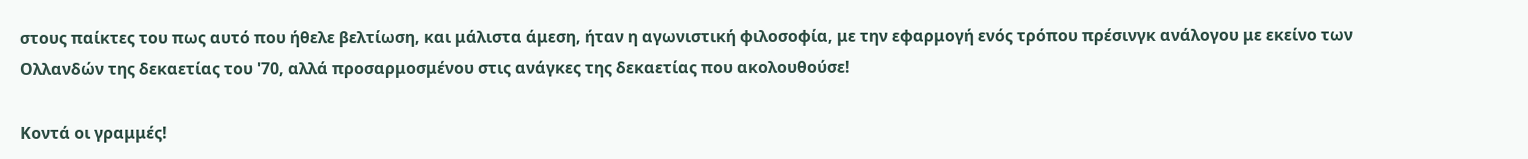στους παίκτες του πως αυτό που ήθελε βελτίωση, και μάλιστα άμεση, ήταν η αγωνιστική φιλοσοφία, με την εφαρμογή ενός τρόπου πρέσινγκ ανάλογου με εκείνο των Ολλανδών της δεκαετίας του '70, αλλά προσαρμοσμένου στις ανάγκες της δεκαετίας που ακολουθούσε!

Κοντά οι γραμμές!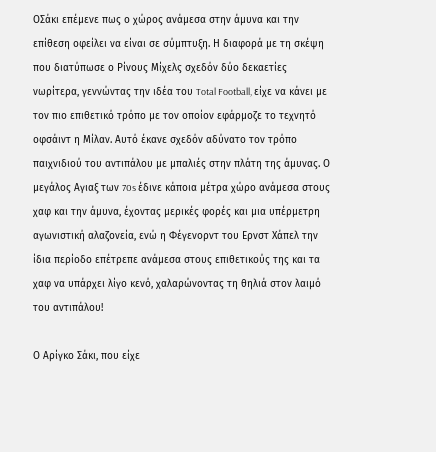ΟΣάκι επέμενε πως ο χώρος ανάμεσα στην άμυνα και την επίθεση οφείλει να είναι σε σύμπτυξη. Η διαφορά με τη σκέψη που διατύπωσε ο Ρίνους Μίχελς σχεδόν δύο δεκαετίες νωρίτερα, γεννώντας την ιδέα του Total Football, είχε να κάνει με τον πιο επιθετικό τρόπο με τον οποίον εφάρμοζε το τεχνητό οφσάιντ η Μίλαν. Αυτό έκανε σχεδόν αδύνατο τον τρόπο παιχνιδιού του αντιπάλου με μπαλιές στην πλάτη της άμυνας. Ο μεγάλος Αγιαξ των 70s έδινε κάποια μέτρα χώρο ανάμεσα στους χαφ και την άμυνα, έχοντας μερικές φορές και μια υπέρμετρη αγωνιστική αλαζονεία, ενώ η Φέγενορντ του Ερνστ Χάπελ την ίδια περίοδο επέτρεπε ανάμεσα στους επιθετικούς της και τα χαφ να υπάρχει λίγο κενό, χαλαρώνοντας τη θηλιά στον λαιμό του αντιπάλου!

Ο Αρίγκο Σάκι, που είχε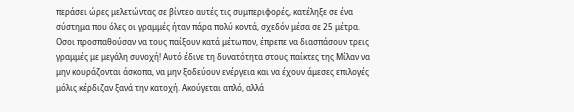περάσει ώρες μελετώντας σε βίντεο αυτές τις συμπεριφορές, κατέληξε σε ένα σύστημα που όλες οι γραμμές ήταν πάρα πολύ κοντά, σχεδόν μέσα σε 25 μέτρα. Οσοι προσπαθούσαν να τους παίξουν κατά μέτωπον, έπρεπε να διασπάσουν τρεις γραμμές με μεγάλη συνοχή! Αυτό έδινε τη δυνατότητα στους παίκτες της Μίλαν να μην κουράζονται άσκοπα, να μην ξοδεύουν ενέργεια και να έχουν άμεσες επιλογές μόλις κέρδιζαν ξανά την κατοχή. Ακούγεται απλό, αλλά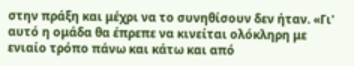στην πράξη και μέχρι να το συνηθίσουν δεν ήταν. «Γι' αυτό η ομάδα θα έπρεπε να κινείται ολόκληρη με ενιαίο τρόπο πάνω και κάτω και από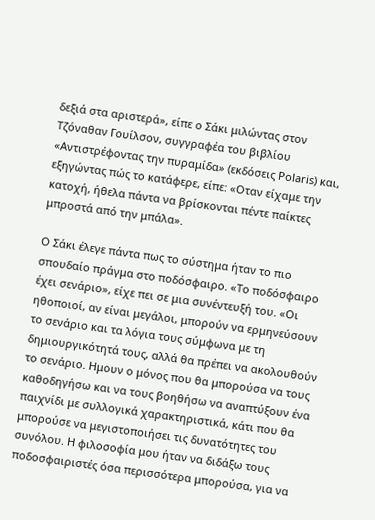δεξιά στα αριστερά», είπε ο Σάκι μιλώντας στον Τζόναθαν Γουίλσον, συγγραφέα του βιβλίου «Αντιστρέφοντας την πυραμίδα» (εκδόσεις Polaris) και, εξηγώντας πώς το κατάφερε, είπε: «Οταν είχαμε την κατοχή, ήθελα πάντα να βρίσκονται πέντε παίκτες μπροστά από την μπάλα».

Ο Σάκι έλεγε πάντα πως το σύστημα ήταν το πιο σπουδαίο πράγμα στο ποδόσφαιρο. «Το ποδόσφαιρο έχει σενάριο», είχε πει σε μια συνέντευξή του. «Οι ηθοποιοί, αν είναι μεγάλοι, μπορούν να ερμηνεύσουν το σενάριο και τα λόγια τους σύμφωνα με τη δημιουργικότητά τους, αλλά θα πρέπει να ακολουθούν το σενάριο. Ημουν ο μόνος που θα μπορούσα να τους καθοδηγήσω και να τους βοηθήσω να αναπτύξουν ένα παιχνίδι με συλλογικά χαρακτηριστικά, κάτι που θα μπορούσε να μεγιστοποιήσει τις δυνατότητες του συνόλου. Η φιλοσοφία μου ήταν να διδάξω τους ποδοσφαιριστές όσα περισσότερα μπορούσα, για να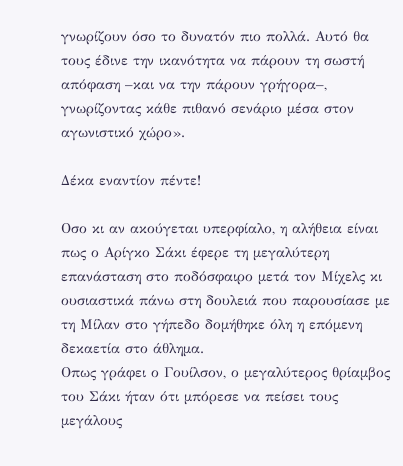γνωρίζουν όσο το δυνατόν πιο πολλά. Αυτό θα τους έδινε την ικανότητα να πάρουν τη σωστή απόφαση –και να την πάρουν γρήγορα–, γνωρίζοντας κάθε πιθανό σενάριο μέσα στον αγωνιστικό χώρο».

Δέκα εναντίον πέντε!

Οσο κι αν ακούγεται υπερφίαλο, η αλήθεια είναι πως ο Αρίγκο Σάκι έφερε τη μεγαλύτερη επανάσταση στο ποδόσφαιρο μετά τον Μίχελς κι ουσιαστικά πάνω στη δουλειά που παρουσίασε με τη Μίλαν στο γήπεδο δομήθηκε όλη η επόμενη δεκαετία στο άθλημα.
Οπως γράφει ο Γουίλσον, ο μεγαλύτερος θρίαμβος του Σάκι ήταν ότι μπόρεσε να πείσει τους μεγάλους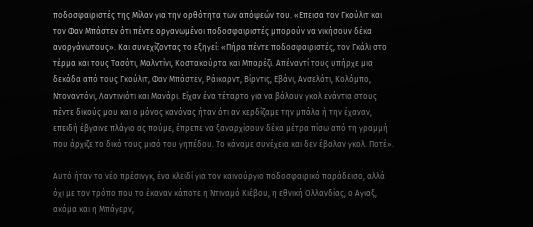ποδοσφαιριστές της Μίλαν για την ορθότητα των απόψεών του. «Επεισα τον Γκούλιτ και τον Φαν Μπάστεν ότι πέντε οργανωμένοι ποδοσφαιριστές μπορούν να νικήσουν δέκα ανοργάνωτους». Και συνεχίζοντας το εξηγεί: «Πήρα πέντε ποδοσφαιριστές, τον Γκάλι στο τέρμα και τους Τασότι, Μαλντίνι, Κοστακούρτα και Μπαρέζι. Απέναντί τους υπήρχε μια δεκάδα από τους Γκούλιτ, Φαν Μπάστεν, Ράικαρντ, Βίρντις, Εβάνι, Ανσελότι, Κολόμπο, Ντοναντόνι, Λαντινιότι και Μανάρι. Είχαν ένα τέταρτο για να βάλουν γκολ ενάντια στους πέντε δικούς μου και ο μόνος κανόνας ήταν ότι αν κερδίζαμε την μπάλα ή την έχαναν, επειδή έβγαινε πλάγιο ας πούμε, έπρεπε να ξαναρχίσουν δέκα μέτρα πίσω από τη γραμμή που άρχιζε το δικό τους μισό του γηπέδου. Το κάναμε συνέχεια και δεν έβαλαν γκολ. Ποτέ».

Αυτό ήταν το νέο πρέσινγκ, ένα κλειδί για τον καινούργιο ποδοσφαιρικό παράδεισο, αλλά όχι με τον τρόπο που το έκαναν κάποτε η Ντιναμό Κιέβου, η εθνική Ολλανδίας, ο Αγιαξ, ακόμα και η Μπάγερν,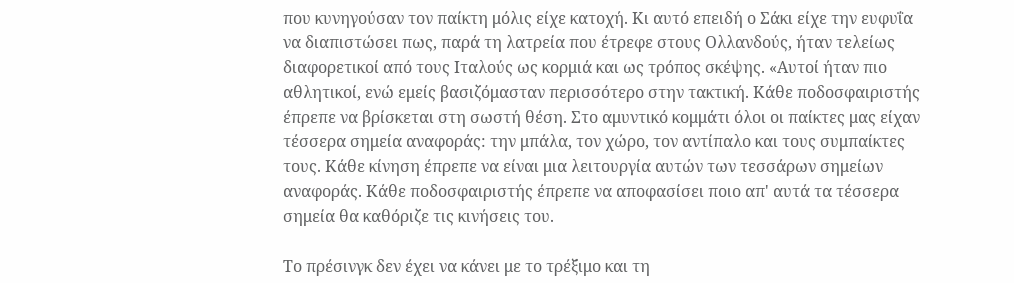που κυνηγούσαν τον παίκτη μόλις είχε κατοχή. Κι αυτό επειδή ο Σάκι είχε την ευφυΐα να διαπιστώσει πως, παρά τη λατρεία που έτρεφε στους Ολλανδούς, ήταν τελείως διαφορετικοί από τους Ιταλούς ως κορμιά και ως τρόπος σκέψης. «Αυτοί ήταν πιο αθλητικοί, ενώ εμείς βασιζόμασταν περισσότερο στην τακτική. Κάθε ποδοσφαιριστής έπρεπε να βρίσκεται στη σωστή θέση. Στο αμυντικό κομμάτι όλοι οι παίκτες μας είχαν τέσσερα σημεία αναφοράς: την μπάλα, τον χώρο, τον αντίπαλο και τους συμπαίκτες τους. Κάθε κίνηση έπρεπε να είναι μια λειτουργία αυτών των τεσσάρων σημείων αναφοράς. Κάθε ποδοσφαιριστής έπρεπε να αποφασίσει ποιο απ' αυτά τα τέσσερα σημεία θα καθόριζε τις κινήσεις του.

Το πρέσινγκ δεν έχει να κάνει με το τρέξιμο και τη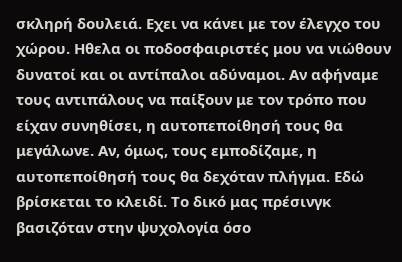σκληρή δουλειά. Εχει να κάνει με τον έλεγχο του χώρου. Ηθελα οι ποδοσφαιριστές μου να νιώθουν δυνατοί και οι αντίπαλοι αδύναμοι. Αν αφήναμε τους αντιπάλους να παίξουν με τον τρόπο που είχαν συνηθίσει, η αυτοπεποίθησή τους θα μεγάλωνε. Αν, όμως, τους εμποδίζαμε, η αυτοπεποίθησή τους θα δεχόταν πλήγμα. Εδώ βρίσκεται το κλειδί. Το δικό μας πρέσινγκ βασιζόταν στην ψυχολογία όσο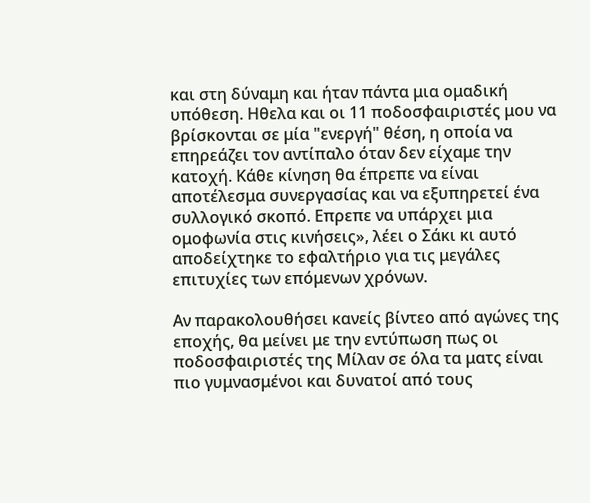και στη δύναμη και ήταν πάντα μια ομαδική υπόθεση. Ηθελα και οι 11 ποδοσφαιριστές μου να βρίσκονται σε μία "ενεργή" θέση, η οποία να επηρεάζει τον αντίπαλο όταν δεν είχαμε την κατοχή. Κάθε κίνηση θα έπρεπε να είναι αποτέλεσμα συνεργασίας και να εξυπηρετεί ένα συλλογικό σκοπό. Επρεπε να υπάρχει μια ομοφωνία στις κινήσεις», λέει ο Σάκι κι αυτό αποδείχτηκε το εφαλτήριο για τις μεγάλες επιτυχίες των επόμενων χρόνων.

Αν παρακολουθήσει κανείς βίντεο από αγώνες της εποχής, θα μείνει με την εντύπωση πως οι ποδοσφαιριστές της Μίλαν σε όλα τα ματς είναι πιο γυμνασμένοι και δυνατοί από τους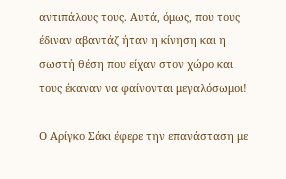αντιπάλους τους. Αυτά, όμως, που τους έδιναν αβαντάζ ήταν η κίνηση και η σωστή θέση που είχαν στον χώρο και τους έκαναν να φαίνονται μεγαλόσωμοι!

Ο Αρίγκο Σάκι έφερε την επανάσταση με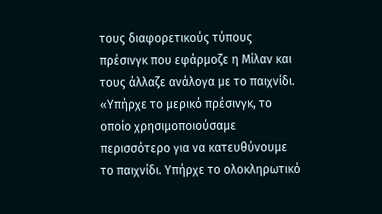τους διαφορετικούς τύπους πρέσινγκ που εφάρμοζε η Μίλαν και τους άλλαζε ανάλογα με το παιχνίδι. «Υπήρχε το μερικό πρέσινγκ, το οποίο χρησιμοποιούσαμε περισσότερο για να κατευθύνουμε το παιχνίδι. Υπήρχε το ολοκληρωτικό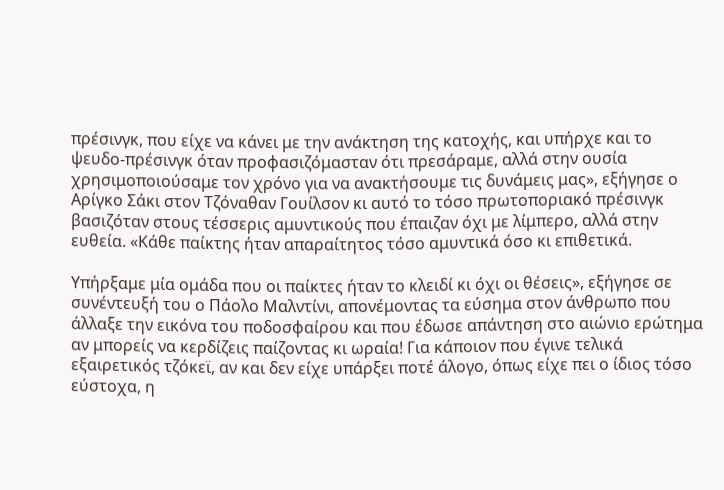πρέσινγκ, που είχε να κάνει με την ανάκτηση της κατοχής, και υπήρχε και το ψευδο-πρέσινγκ όταν προφασιζόμασταν ότι πρεσάραμε, αλλά στην ουσία χρησιμοποιούσαμε τον χρόνο για να ανακτήσουμε τις δυνάμεις μας», εξήγησε ο Αρίγκο Σάκι στον Τζόναθαν Γουίλσον κι αυτό το τόσο πρωτοποριακό πρέσινγκ βασιζόταν στους τέσσερις αμυντικούς που έπαιζαν όχι με λίμπερο, αλλά στην ευθεία. «Κάθε παίκτης ήταν απαραίτητος τόσο αμυντικά όσο κι επιθετικά.

Υπήρξαμε μία ομάδα που οι παίκτες ήταν το κλειδί κι όχι οι θέσεις», εξήγησε σε συνέντευξή του ο Πάολο Μαλντίνι, απονέμοντας τα εύσημα στον άνθρωπο που άλλαξε την εικόνα του ποδοσφαίρου και που έδωσε απάντηση στο αιώνιο ερώτημα αν μπορείς να κερδίζεις παίζοντας κι ωραία! Για κάποιον που έγινε τελικά εξαιρετικός τζόκεϊ, αν και δεν είχε υπάρξει ποτέ άλογο, όπως είχε πει ο ίδιος τόσο εύστοχα, η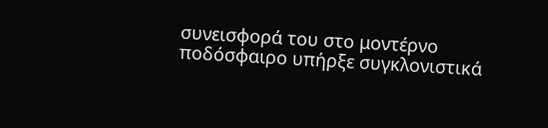συνεισφορά του στο μοντέρνο ποδόσφαιρο υπήρξε συγκλονιστικά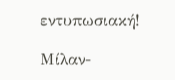εντυπωσιακή!

Μίλαν-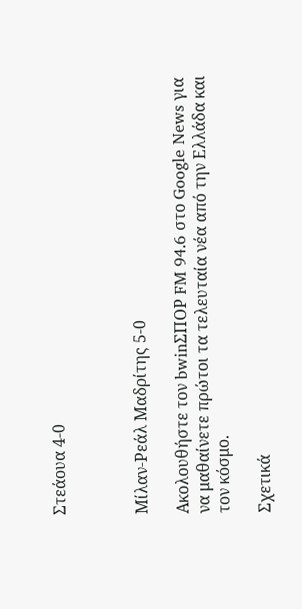Στεάουα 4-0



Μίλαν-Ρεάλ Μαδρίτης 5-0

Ακολουθήστε τον bwinΣΠΟΡ FM 94.6 στο Google News για να μαθαίνετε πρώτοι τα τελευταία νέα από την Ελλάδα και τον κόσμο.

Σχετικά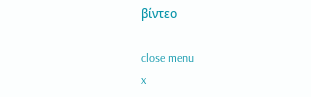βίντεο

close menu
x